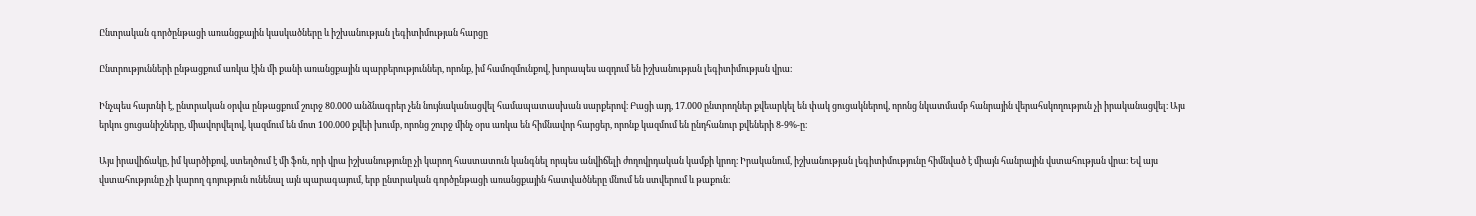Ընտրական գործընթացի առանցքային կասկածները և իշխանության լեգիտիմության հարցը

Ընտրությունների ընթացքում առկա էին մի քանի առանցքային պարբերություններ, որոնք, իմ համոզմունքով, խորապես ազդում են իշխանության լեգիտիմության վրա։

Ինչպես հայտնի է, ընտրական օրվա ընթացքում շուրջ 80.000 անձնագրեր չեն նույնականացվել համապատասխան սարքերով։ Բացի այդ, 17.000 ընտրողներ քվեարկել են փակ ցուցակներով, որոնց նկատմամբ հանրային վերահսկողություն չի իրականացվել։ Այս երկու ցուցանիշները, միավորվելով, կազմում են մոտ 100.000 քվեի խումբ, որոնց շուրջ մինչ օրս առկա են հիմնավոր հարցեր, որոնք կազմում են ընդհանուր քվեների 8-9%-ը։

Այս իրավիճակը, իմ կարծիքով, ստեղծում է մի ֆոն, որի վրա իշխանությունը չի կարող հաստատուն կանգնել որպես անվիճելի ժողովրդական կամքի կրող։ Իրականում, իշխանության լեգիտիմությունը հիմնված է միայն հանրային վստահության վրա։ Եվ այս վստահությունը չի կարող գոյություն ունենալ այն պարագայում, երբ ընտրական գործընթացի առանցքային հատվածները մնում են ստվերում և թաքուն։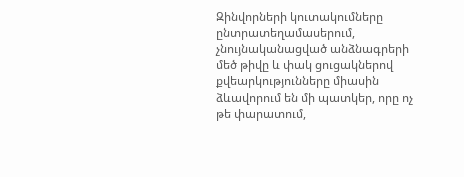Զինվորների կուտակումները ընտրատեղամասերում, չնույնականացված անձնագրերի մեծ թիվը և փակ ցուցակներով քվեարկությունները միասին ձևավորում են մի պատկեր, որը ոչ թե փարատում,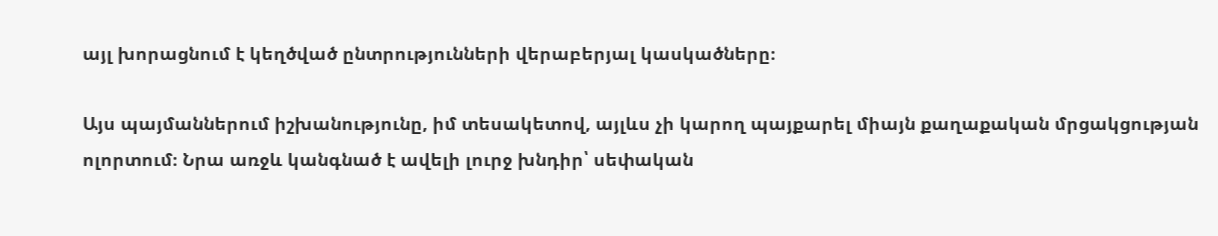այլ խորացնում է կեղծված ընտրությունների վերաբերյալ կասկածները։

Այս պայմաններում իշխանությունը, իմ տեսակետով, այլևս չի կարող պայքարել միայն քաղաքական մրցակցության ոլորտում։ Նրա առջև կանգնած է ավելի լուրջ խնդիր՝ սեփական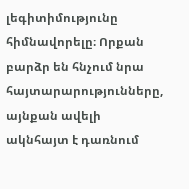լեգիտիմությունը հիմնավորելը։ Որքան բարձր են հնչում նրա հայտարարությունները, այնքան ավելի ակնհայտ է դառնում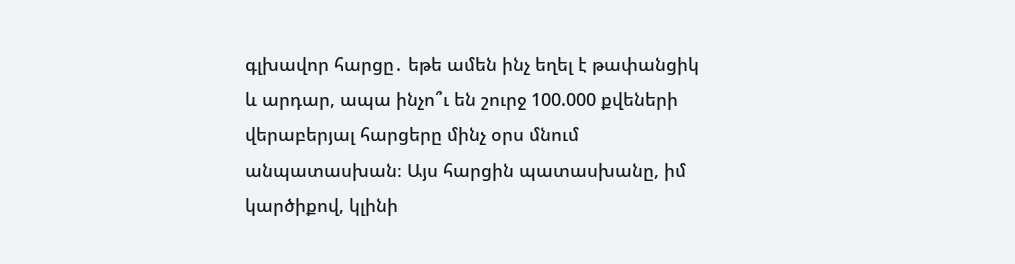գլխավոր հարցը․ եթե ամեն ինչ եղել է թափանցիկ և արդար, ապա ինչո՞ւ են շուրջ 100.000 քվեների վերաբերյալ հարցերը մինչ օրս մնում անպատասխան։ Այս հարցին պատասխանը, իմ կարծիքով, կլինի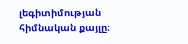լեգիտիմության հիմնական քայլը։